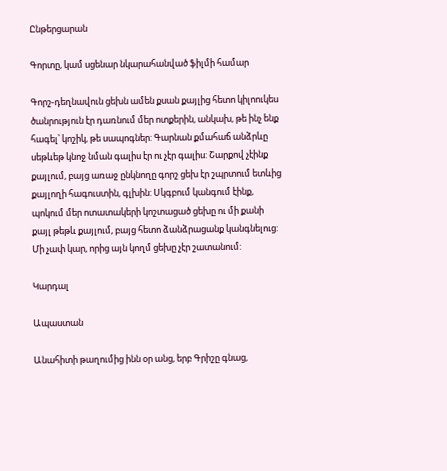Ընթերցարան

Գորտը, կամ սցենար նկարահանված ֆիլմի համար

Գորշ-դեղնավուն ցեխն ամեն քսան քայլից հետո կիլոուկես ծանրություն էր դառնում մեր ոտքերին, անկախ, թե ինչ ենք հագել՝ կոշիկ, թե սապոգներ: Գարնան քմահաճ անձրևը սեթևեթ կնոջ նման գալիս էր ու չէր գալիս: Շարքով չէինք քայլում, բայց առաջ ընկնողը գորշ ցեխ էր շպրտում ետևից քայլողի հագուստին, գլխին: Սկգբում կանգում էինք, պոկում մեր ոտատակերի կոշտացած ցեխը ու մի քանի քայլ թեթև քայլում, բայց հետո ձանձրացանք կանգնելուց: Մի չափ կար, որից այն կողմ ցեխը չէր շատանում:

Կարդալ

Ապաստան

Անահիտի թաղումից ինն օր անց, երբ Գրիշը գնաց,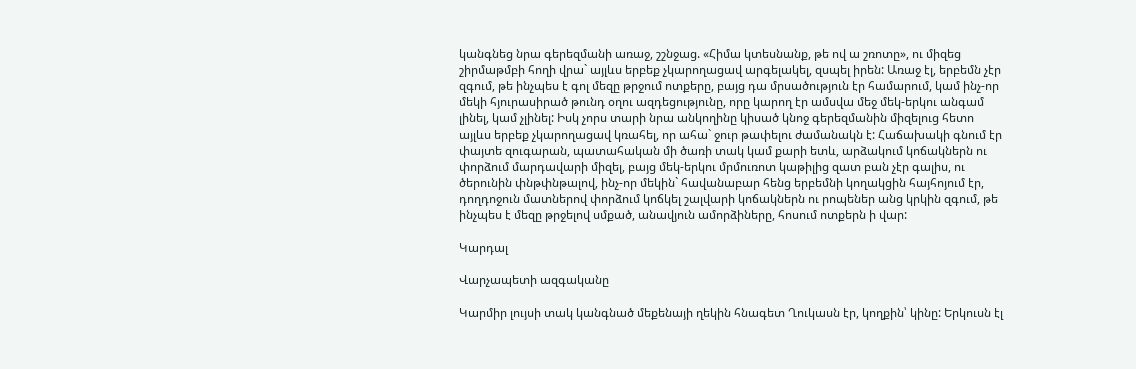կանգնեց նրա գերեզմանի առաջ, շշնջաց. «Հիմա կտեսնանք, թե ով ա շռոտը», ու միզեց շիրմաթմբի հողի վրա` այլևս երբեք չկարողացավ արգելակել, զսպել իրեն: Առաջ էլ, երբեմն չէր զգում, թե ինչպես է գոլ մեզը թրջում ոտքերը, բայց դա մրսածություն էր համարում, կամ ինչ-որ մեկի հյուրասիրած թունդ օղու ազդեցությունը, որը կարող էր ամսվա մեջ մեկ-երկու անգամ լինել, կամ չլինել: Իսկ չորս տարի նրա անկողինը կիսած կնոջ գերեզմանին միզելուց հետո այլևս երբեք չկարողացավ կռահել, որ ահա` ջուր թափելու ժամանակն է: Հաճախակի գնում էր փայտե զուգարան, պատահական մի ծառի տակ կամ քարի ետև, արձակում կոճակներն ու փորձում մարդավարի միզել, բայց մեկ-երկու մրմուռոտ կաթիլից զատ բան չէր գալիս, ու ծերունին փնթփնթալով, ինչ-որ մեկին` հավանաբար հենց երբեմնի կողակցին հայհոյում էր, դողդոջուն մատներով փորձում կոճկել շալվարի կոճակներն ու րոպեներ անց կրկին զգում, թե ինչպես է մեզը թրջելով սմքած, անավյուն ամորձիները, հոսում ոտքերն ի վար:

Կարդալ

Վարչապետի ազգականը

Կարմիր լույսի տակ կանգնած մեքենայի ղեկին հնագետ Ղուկասն էր, կողքին՝ կինը: Երկուսն էլ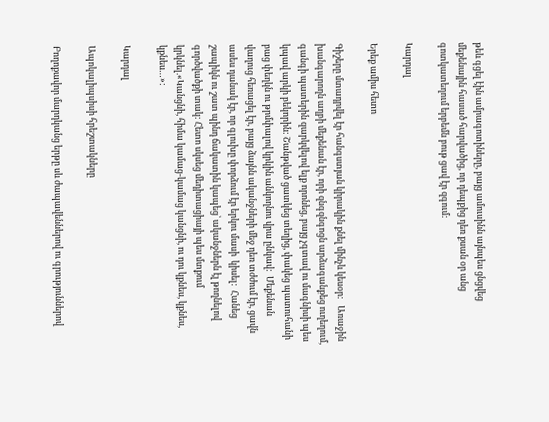թեև գցել էին ամրագոտիները, բայց ամուսինն այնպես ցնցվեց մեքենային հասած հարվածից, որ դեպքից դեռ քսան օր անց գոտկատեղում երբեմն բութ ցավ էր զգում:

Կարդալ

Երեք ամիս հետո

Գիշերը մտադրվել էր հանգստյան կիրակին քնել մինչև կեսօր:   Առաջին խանգարողն աղբի մեքենան էր, որի զնգզնգոցն արձագանքեց ուղեղում, գանգի պատերին զարկվելով ելք որոնեց, բայց չգտավ ու մագնիսի պես կպավ արկի բեկորին: Շանթված ցատկեց տեղից, փակեց պատուհանի բաց փեղկն ու թրմփալով կրկին անկողնու վրա ընկավ:  Մեքենան վաղուց հեռացել էր, բայց ձայնն ականջների մեջ դեռ տժժում էր, ցավն ասես դանակ էր, որ գլուխը փորձում էր երկու մասի  կիսել:  Հանեց շապիկն ու շատ պինդ ճակատին կապեց՝ ականջներն էլ թողնելով գործվածքի տակ: Հետո սկսեց մեդիտացիայի պես մտքում կրկնել.«Կանցնի, հիմա կամաց-կամաց կանցնի, ու դու կքնես, կքնես, կքնես…»:

Կարդալ

Ապոկալիպսիսի հրեշտակները

Բողոքավոր մարդկանց երթը սև ժապավեններով ու գրություններով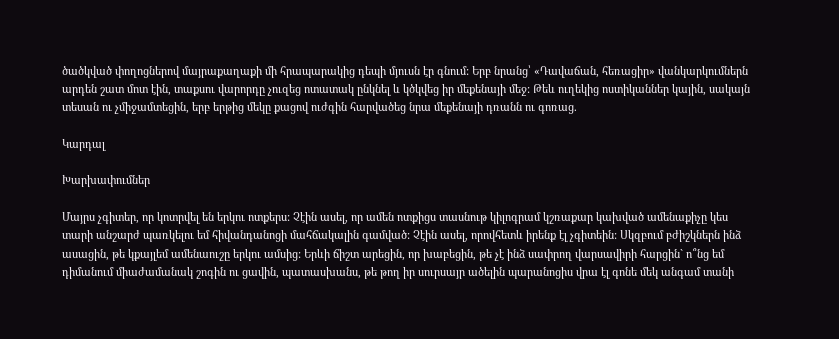ծածկված փողոցներով մայրաքաղաքի մի հրապարակից դեպի մյուսն էր գնում: Երբ նրանց՝ «Դավաճան, հեռացիր» վանկարկումներն արդեն շատ մոտ էին, տաքսու վարորդը չուզեց ոտատակ ընկնել և կծկվեց իր մեքենայի մեջ: Թեև ուղեկից ոստիկաններ կային, սակայն տեսան ու չմիջամտեցին, երբ երթից մեկը քացով ուժգին հարվածեց նրա մեքենայի դռանն ու գոռաց.

Կարդալ

Խարխափումներ

Մայրս չգիտեր, որ կոտրվել են երկու ոտքերս: Չէին ասել, որ ամեն ոտքիցս տասնութ կիլոգրամ կշռաքար կախված ամենաքիչը կես տարի անշարժ պառկելու եմ հիվանդանոցի մահճակալին գամված: Չէին ասել, որովհետև իրենք էլ չգիտեին: Սկզբում բժիշկներն ինձ ասացին, թե կքայլեմ ամենաուշը երկու ամսից: Երևի ճիշտ արեցին, որ խաբեցին, թե չէ ինձ սափրող վարսավիրի հարցին` ո՞նց եմ դիմանում միաժամանակ շոգին ու ցավին, պատասխանս, թե թող իր սուրսայր ածելին պարանոցիս վրա էլ գոնե մեկ անգամ տանի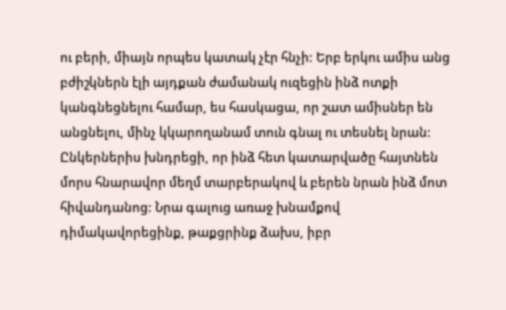ու բերի, միայն որպես կատակ չէր հնչի: Երբ երկու ամիս անց բժիշկներն էլի այդքան ժամանակ ուզեցին ինձ ոտքի կանգնեցնելու համար, ես հասկացա, որ շատ ամիսներ են անցնելու, մինչ կկարողանամ տուն գնալ ու տեսնել նրան: Ընկերներիս խնդրեցի, որ ինձ հետ կատարվածը հայտնեն մորս հնարավոր մեղմ տարբերակով և բերեն նրան ինձ մոտ հիվանդանոց: Նրա գալուց առաջ խնամքով դիմակավորեցինք, թաքցրինք ձախս, իբր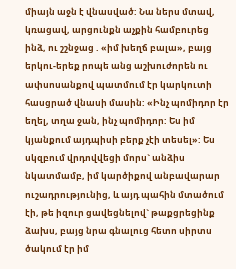միայն աջն է վնասված: Նա ներս մտավ, կռացավ, արցունքն աչքին համբուրեց ինձ, ու շշնջաց . «իմ խեղճ բալա», բայց երկու-երեք րոպե անց աշխուժորեն ու ափսոսանքով պատմում էր կարկուտի հասցրած վնասի մասին: «Ինչ պոմիդոր էր եղել, տղա ջան, ինչ պոմիդոր: Ես իմ կյանքում այդպիսի բերք չէի տեսել»: Ես սկզբում վրդովվեցի մորս` անձիս նկատմամբ, իմ կարծիքով անբավարար ուշադրությունից, և այդ պահին մտածում էի, թե իզուր ցավեցնելով` թաքցրեցինք ձախս, բայց նրա գնալուց հետո սիրտս ծակում էր իմ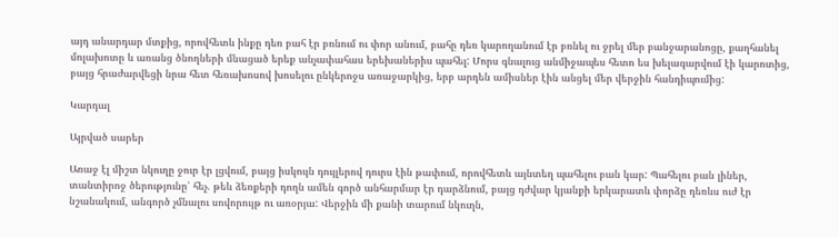այդ անարդար մտքից, որովհետև ինքը դեռ բահ էր բռնում ու փոր անում, բահը դեռ կարողանում էր բռնել ու ջրել մեր բանջարանոցը, քաղհանել մոլախոտը և առանց ծնողների մնացած երեք անչափահաս երեխաներիս պահել: Մորս գնալուց անմիջապես հետո ես խելագարվում էի կարոտից, բայց հրաժարվեցի նրա հետ հեռախոսով խոսելու ընկերոջս առաջարկից, երբ արդեն ամիսներ էին անցել մեր վերջին հանդիպումից:

Կարդալ

Այրված սարեր

Առաջ էլ միշտ նկուղը ջուր էր լցվում, բայց իսկույն դույլերով դուրս էին թափում, որովհետև այնտեղ պահելու բան կար: Պահելու բան լիներ, տանտիրոջ ծերությունը՝ հեչ. թեև ձեռքերի դողն ամեն գործ անհարմար էր դարձնում, բայց դժվար կյանքի երկարատև փորձը դեռևս ուժ էր նշանակում, անգործ չմնալու սովորույթ ու առօրյա: Վերջին մի քանի տարում նկուղն,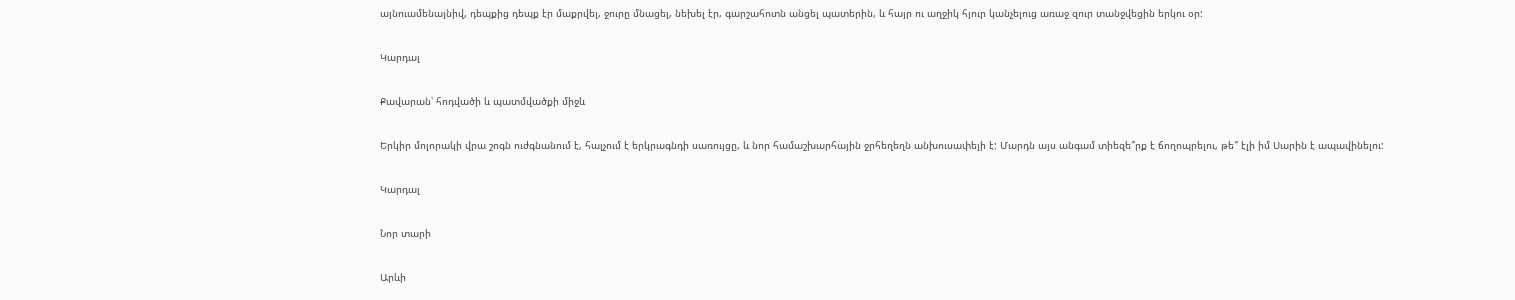այնուամենայնիվ, դեպքից դեպք էր մաքրվել, ջուրը մնացել, նեխել էր, գարշահոտն անցել պատերին, և հայր ու աղջիկ հյուր կանչելուց առաջ զուր տանջվեցին երկու օր:

Կարդալ

Քավարան՝ հոդվածի և պատմվածքի միջև

Երկիր մոլորակի վրա շոգն ուժգնանում է, հալչում է երկրագնդի սառույցը, և նոր համաշխարհային ջրհեղեղն անխուսափելի է: Մարդն այս անգամ տիեզե՞րք է ճողոպրելու, թե՞ էլի իմ Սարին է ապավինելու:

Կարդալ

Նոր տարի

Արևի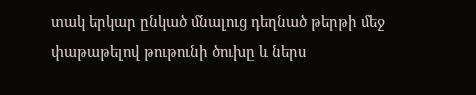տակ երկար ընկած մնալուց դեղնած թերթի մեջ փաթաթելով թութունի ծուխը և ներս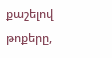քաշելով թոքերը,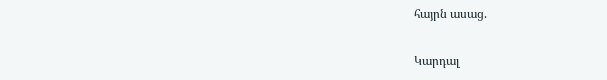հայրն ասաց.

Կարդալ